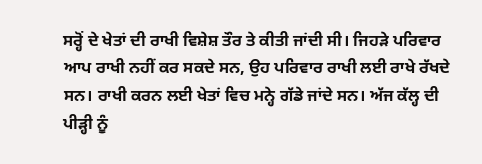ਸਰ੍ਹੋਂ ਦੇ ਖੇਤਾਂ ਦੀ ਰਾਖੀ ਵਿਸ਼ੇਸ਼ ਤੌਰ ਤੇ ਕੀਤੀ ਜਾਂਦੀ ਸੀ। ਜਿਹੜੇ ਪਰਿਵਾਰ ਆਪ ਰਾਖੀ ਨਹੀਂ ਕਰ ਸਕਦੇ ਸਨ, ਉਹ ਪਰਿਵਾਰ ਰਾਖੀ ਲਈ ਰਾਖੇ ਰੱਖਦੇ ਸਨ। ਰਾਖੀ ਕਰਨ ਲਈ ਖੇਤਾਂ ਵਿਚ ਮਨ੍ਹੇ ਗੱਡੇ ਜਾਂਦੇ ਸਨ। ਅੱਜ ਕੱਲ੍ਹ ਦੀ ਪੀੜ੍ਹੀ ਨੂੰ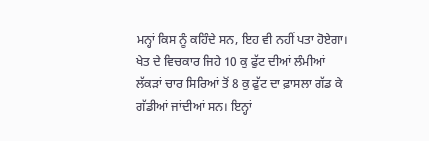ਮਨ੍ਹਾਂ ਕਿਸ ਨੂੰ ਕਹਿੰਦੇ ਸਨ, ਇਹ ਵੀ ਨਹੀਂ ਪਤਾ ਹੋਏਗਾ। ਖੇਤ ਦੇ ਵਿਚਕਾਰ ਜਿਹੇ 10 ਕੁ ਫੁੱਟ ਦੀਆਂ ਲੰਮੀਆਂ ਲੱਕੜਾਂ ਚਾਰ ਸਿਰਿਆਂ ਤੋਂ 8 ਕੁ ਫੁੱਟ ਦਾ ਫ਼ਾਸਲਾ ਗੱਡ ਕੇ ਗੱਡੀਆਂ ਜਾਂਦੀਆਂ ਸਨ। ਇਨ੍ਹਾਂ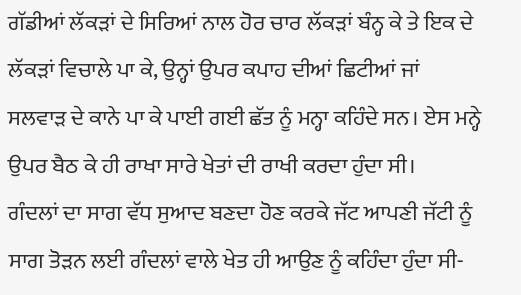ਗੱਡੀਆਂ ਲੱਕੜਾਂ ਦੇ ਸਿਰਿਆਂ ਨਾਲ ਹੋਰ ਚਾਰ ਲੱਕੜਾਂ ਬੰਨ੍ਹ ਕੇ ਤੇ ਇਕ ਦੇ ਲੱਕੜਾਂ ਵਿਚਾਲੇ ਪਾ ਕੇ, ਉਨ੍ਹਾਂ ਉਪਰ ਕਪਾਹ ਦੀਆਂ ਛਿਟੀਆਂ ਜਾਂ ਸਲਵਾੜ ਦੇ ਕਾਨੇ ਪਾ ਕੇ ਪਾਈ ਗਈ ਛੱਤ ਨੂੰ ਮਨ੍ਹਾ ਕਹਿੰਦੇ ਸਨ। ਏਸ ਮਨ੍ਹੇ ਉਪਰ ਬੈਠ ਕੇ ਹੀ ਰਾਖਾ ਸਾਰੇ ਖੇਤਾਂ ਦੀ ਰਾਖੀ ਕਰਦਾ ਹੁੰਦਾ ਸੀ।
ਗੰਦਲਾਂ ਦਾ ਸਾਗ ਵੱਧ ਸੁਆਦ ਬਣਦਾ ਹੋਣ ਕਰਕੇ ਜੱਟ ਆਪਣੀ ਜੱਟੀ ਨੂੰ ਸਾਗ ਤੋੜਨ ਲਈ ਗੰਦਲਾਂ ਵਾਲੇ ਖੇਤ ਹੀ ਆਉਣ ਨੂੰ ਕਹਿੰਦਾ ਹੁੰਦਾ ਸੀ-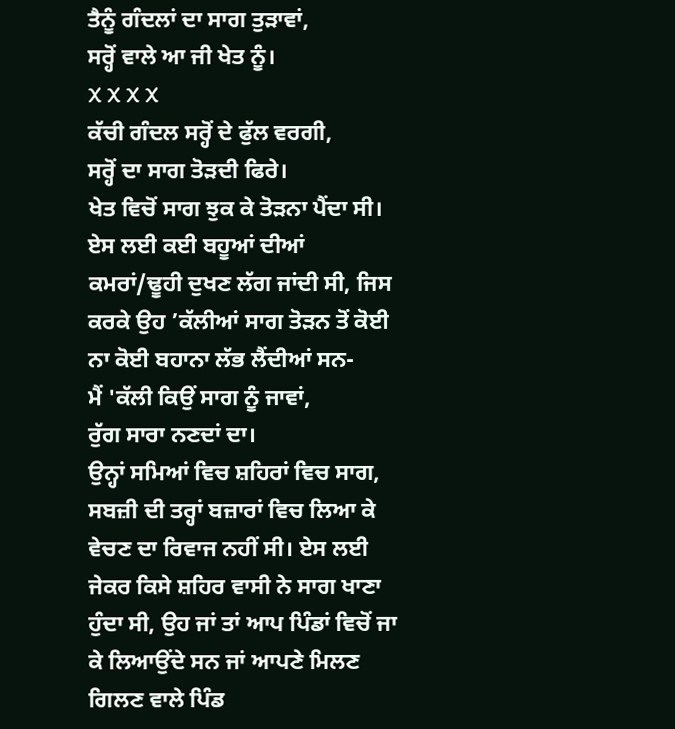ਤੈਨੂੰ ਗੰਦਲਾਂ ਦਾ ਸਾਗ ਤੁੜਾਵਾਂ,
ਸਰ੍ਹੋਂ ਵਾਲੇ ਆ ਜੀ ਖੇਤ ਨੂੰ।
X X X X
ਕੱਚੀ ਗੰਦਲ ਸਰ੍ਹੋਂ ਦੇ ਫੁੱਲ ਵਰਗੀ,
ਸਰ੍ਹੋਂ ਦਾ ਸਾਗ ਤੋੜਦੀ ਫਿਰੇ।
ਖੇਤ ਵਿਚੋਂ ਸਾਗ ਝੁਕ ਕੇ ਤੋੜਨਾ ਪੈਂਦਾ ਸੀ। ਏਸ ਲਈ ਕਈ ਬਹੂਆਂ ਦੀਆਂ ਕਮਰਾਂ/ਢੂਹੀ ਦੁਖਣ ਲੱਗ ਜਾਂਦੀ ਸੀ, ਜਿਸ ਕਰਕੇ ਉਹ ’ਕੱਲੀਆਂ ਸਾਗ ਤੋੜਨ ਤੋਂ ਕੋਈ ਨਾ ਕੋਈ ਬਹਾਨਾ ਲੱਭ ਲੈਂਦੀਆਂ ਸਨ-
ਮੈਂ 'ਕੱਲੀ ਕਿਉਂ ਸਾਗ ਨੂੰ ਜਾਵਾਂ,
ਰੁੱਗ ਸਾਰਾ ਨਣਦਾਂ ਦਾ।
ਉਨ੍ਹਾਂ ਸਮਿਆਂ ਵਿਚ ਸ਼ਹਿਰਾਂ ਵਿਚ ਸਾਗ, ਸਬਜ਼ੀ ਦੀ ਤਰ੍ਹਾਂ ਬਜ਼ਾਰਾਂ ਵਿਚ ਲਿਆ ਕੇ ਵੇਚਣ ਦਾ ਰਿਵਾਜ ਨਹੀਂ ਸੀ। ਏਸ ਲਈ ਜੇਕਰ ਕਿਸੇ ਸ਼ਹਿਰ ਵਾਸੀ ਨੇ ਸਾਗ ਖਾਣਾ ਹੁੰਦਾ ਸੀ, ਉਹ ਜਾਂ ਤਾਂ ਆਪ ਪਿੰਡਾਂ ਵਿਚੋਂ ਜਾ ਕੇ ਲਿਆਉਂਦੇ ਸਨ ਜਾਂ ਆਪਣੇ ਮਿਲਣ ਗਿਲਣ ਵਾਲੇ ਪਿੰਡ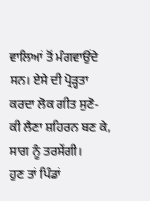ਵਾਲਿਆਂ ਤੋਂ ਮੰਗਵਾਉਂਦੇ ਸਨ। ਏਸੇ ਦੀ ਪ੍ਰੋੜ੍ਹਤਾ ਕਰਦਾ ਲੋਕ ਗੀਤ ਸੁਣੋ-
ਕੀ ਲੈਣਾ ਸ਼ਹਿਰਨ ਬਣ ਕੇ, ਸਾਗ ਨੂੰ ਤਰਸੇਂਗੀ।
ਹੁਣ ਤਾਂ ਪਿੰਡਾਂ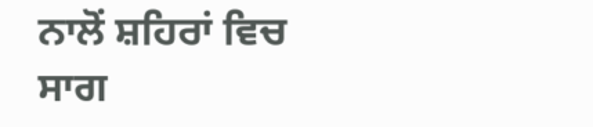ਨਾਲੋਂ ਸ਼ਹਿਰਾਂ ਵਿਚ ਸਾਗ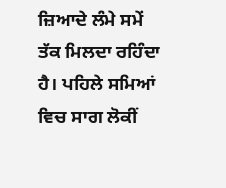ਜ਼ਿਆਦੇ ਲੰਮੇ ਸਮੇਂ ਤੱਕ ਮਿਲਦਾ ਰਹਿੰਦਾ ਹੈ। ਪਹਿਲੇ ਸਮਿਆਂ ਵਿਚ ਸਾਗ ਲੋਕੀਂ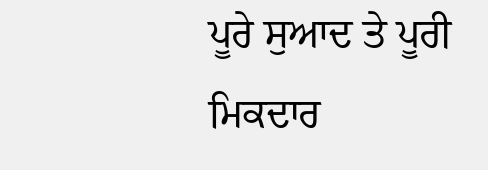ਪੂਰੇ ਸੁਆਦ ਤੇ ਪੂਰੀ ਮਿਕਦਾਰ